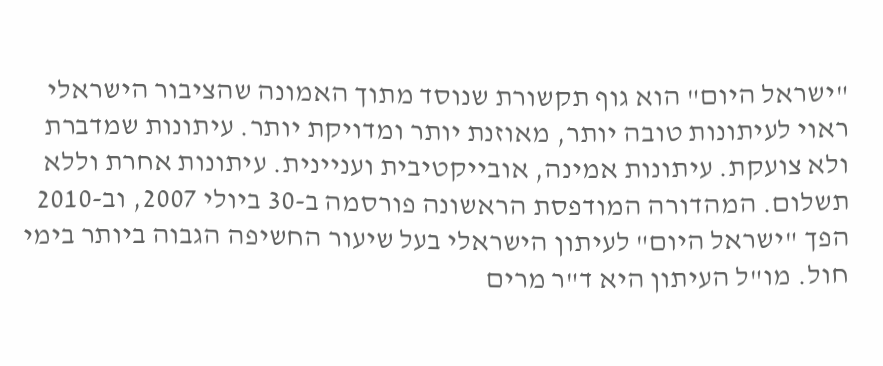"ישראל היום" הוא גוף תקשורת שנוסד מתוך האמונה שהציבור הישראלי ראוי לעיתונות טובה יותר, מאוזנת יותר ומדויקת יותר. עיתונות שמדברת ולא צועקת. עיתונות אמינה, אובייקטיבית ועניינית. עיתונות אחרת וללא תשלום. המהדורה המודפסת הראשונה פורסמה ב-30 ביולי 2007, וב-2010 הפך "ישראל היום" לעיתון הישראלי בעל שיעור החשיפה הגבוה ביותר בימי חול. מו"ל העיתון היא ד"ר מרים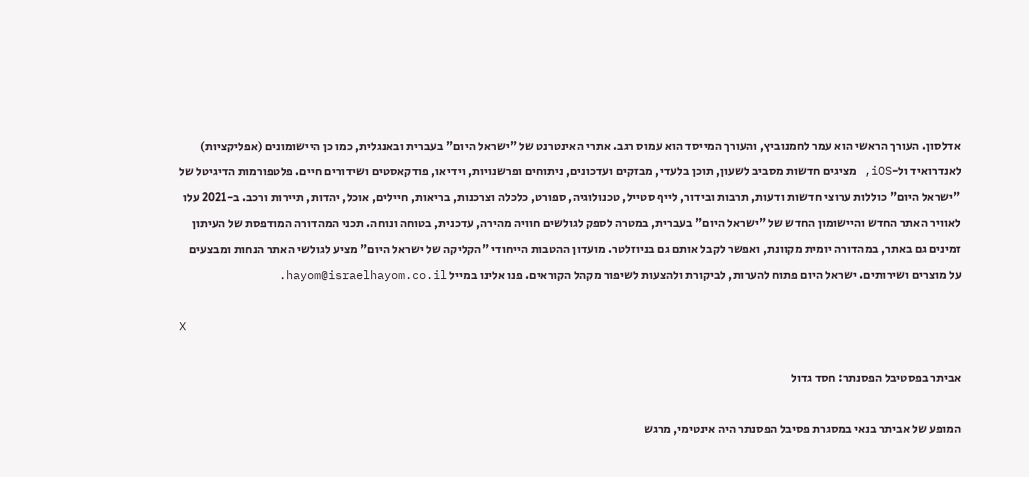אדלסון. העורך הראשי הוא עמר לחמנוביץ, והעורך המייסד הוא עמוס רגב. אתרי האינטרנט של "ישראל היום" בעברית ובאנגלית, כמו כן היישומונים (אפליקציות) לאנדרואיד ול-iOS, מציגים חדשות מסביב לשעון, תוכן בלעדי, מבזקים ועדכונים, ניתוחים ופרשנויות, וידיאו, פודקאסטים ושידורים חיים. פלטפורמות הדיגיטל של "ישראל היום" כוללות ערוצי חדשות ודעות, תרבות ובידור, לייף סטייל, טכנולוגיה, ספורט, כלכלה וצרכנות, בריאות, חיילים, אוכל, יהדות, תיירות ורכב. ב-2021 עלו לאוויר האתר החדש והיישומון החדש של "ישראל היום" בעברית, במטרה לספק לגולשים חוויה מהירה, עדכנית, בטוחה ונוחה. תכני המהדורה המודפסת של העיתון זמינים גם באתר, במהדורה יומית מקוונת, ואפשר לקבל אותם גם בניוזלטר. מועדון ההטבות הייחודי "הקליקה של ישראל היום" מציע לגולשי האתר הנחות ומבצעים על מוצרים ושירותים. ישראל היום פתוח להערות, לביקורת ולהצעות לשיפור מקהל הקוראים. פנו אלינו במייל hayom@israelhayom.co.il.

X

אביתר בפסטיבל הפסנתר: חסד גדול

המופע של אביתר בנאי במסגרת פסיבל הפסנתר היה אינטימי, מרגש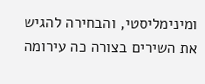ומינימליסטי, והבחירה להגיש את השירים בצורה כה עירומה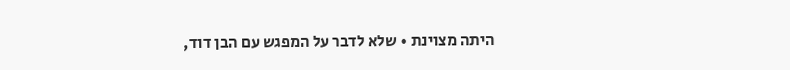היתה מצוינת • שלא לדבר על המפגש עם הבן דוד,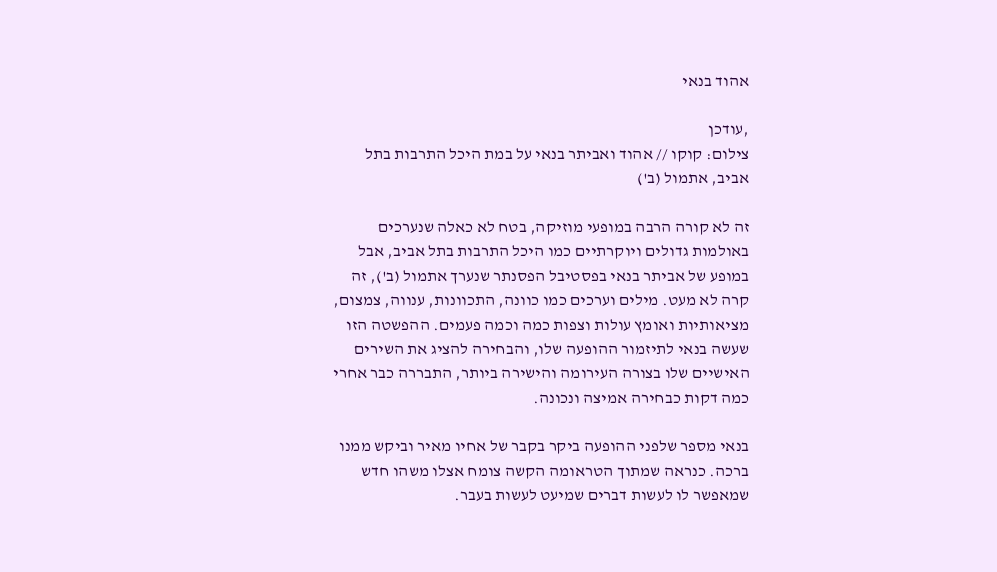אהוד בנאי

,עודכן
צילום: קוקו // אהוד ואביתר בנאי על במת היכל התרבות בתל אביב, אתמול (ב')

זה לא קורה הרבה במופעי מוזיקה, בטח לא כאלה שנערכים באולמות גדולים ויוקרתיים כמו היכל התרבות בתל אביב, אבל במופע של אביתר בנאי בפסטיבל הפסנתר שנערך אתמול (ב'), זה קרה לא מעט. מילים וערכים כמו כוונה, התכוונות, ענווה, צמצום, מציאותיות ואומץ עולות וצפות כמה וכמה פעמים. ההפשטה הזו שעשה בנאי לתיזמור ההופעה שלו, והבחירה להציג את השירים האישיים שלו בצורה העירומה והישירה ביותר, התבררה כבר אחרי כמה דקות כבחירה אמיצה ונכונה.

בנאי מספר שלפני ההופעה ביקר בקבר של אחיו מאיר וביקש ממנו ברכה. כנראה שמתוך הטראומה הקשה צומח אצלו משהו חדש שמאפשר לו לעשות דברים שמיעט לעשות בעבר.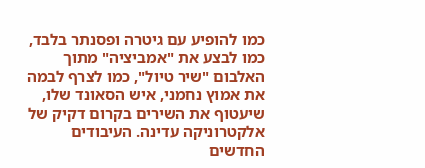כמו להופיע עם גיטרה ופסנתר בלבד, כמו לבצע את "אמביציה" מתוך האלבום "שיר טיול", כמו לצרף לבמה את אמוץ נחמני, איש הסאונד שלו, שיעטוף את השירים בקרום דקיק של אלקטרוניקה עדינה. העיבודים החדשים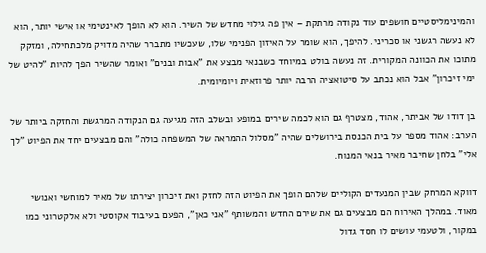והמינימליסטיים חושפים עוד נקודה מרתקת – אין פה גילוי מחדש של השיר. הוא לא הופך לאינטימי או אישי יותר, הוא לא נעשה רגשני או סכריני. להיפך, הוא שומר על האיזון הפנימי שלו, שעכשיו מתברר שהיה מדויק מלכתחילה, ומזקק מתוכו את הכוונה המקורית. זה נעשה בולט במיוחד כשבנאי מבצע את "אבות ובנים" ואומר שהשיר הפך להיות "להיט של ימי זיכרון" אבל הוא נכתב על סיטואציה הרבה יותר פרוזאית ויומיומית.

בן דודו של אביתר, אהוד, מצטרף גם הוא לכמה שירים במופע ובשלב הזה מגיעה גם הנקודה המרגשת והחזקה ביותר של הערב: אהוד מספר על בית הכנסת בירושלים שהיה "מסלול ההמראה של המשפחה כולה" והם מבצעים יחד את הפיוט "לך אלי" בלחן שחיבר מאיר בנאי המנוח.

דווקא המרחק שבין המנעדים הקוליים שלהם הופך את הפיוט הזה לחזק ואת זיכרון יצירתו של מאיר למוחשי ואנושי מאוד. במהלך האירוח הם מבצעים גם את שירם החדש והמשותף "אני כאן", הפעם בעיבוד אקוסטי ולא אלקטרוני כמו במקור, ולטעמי עושים לו חסד גדול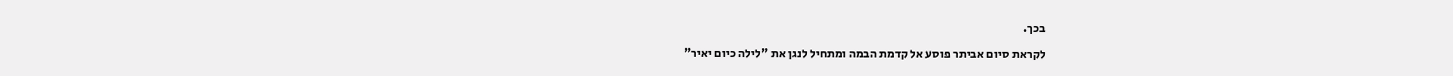בכך.

לקראת סיום אביתר פוסע אל קדמת הבמה ומתחיל לנגן את "לילה כיום יאיר"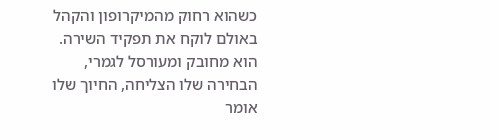כשהוא רחוק מהמיקרופון והקהל באולם לוקח את תפקיד השירה. הוא מחובק ומעורסל לגמרי, הבחירה שלו הצליחה, החיוך שלו אומר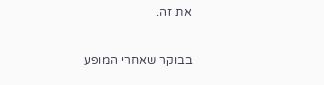את זה.

בבוקר שאחרי המופע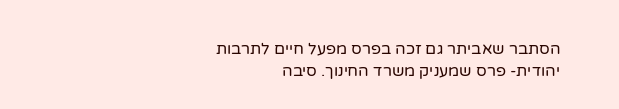הסתבר שאביתר גם זכה בפרס מפעל חיים לתרבות יהודית- פרס שמעניק משרד החינוך. סיבה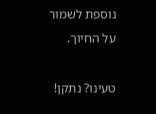נוספת לשמור על החיוך.

טעינו? נתקן!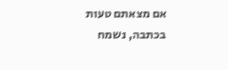אם מצאתם טעות בכתבה, נשמח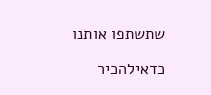שתשתפו אותנו

כדאילהכיר